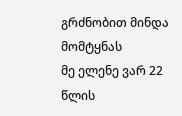გრძნობით მინდა მომტყნას
მე ელენე ვარ 22 წლის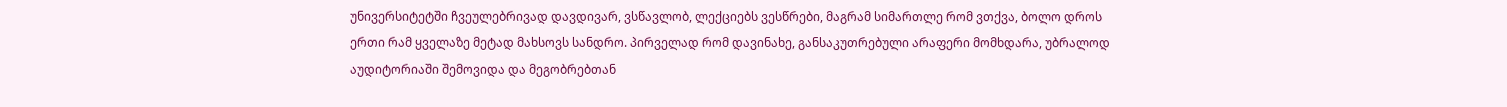უნივერსიტეტში ჩვეულებრივად დავდივარ, ვსწავლობ, ლექციებს ვესწრები, მაგრამ სიმართლე რომ ვთქვა, ბოლო დროს ერთი რამ ყველაზე მეტად მახსოვს სანდრო. პირველად რომ დავინახე, განსაკუთრებული არაფერი მომხდარა, უბრალოდ აუდიტორიაში შემოვიდა და მეგობრებთან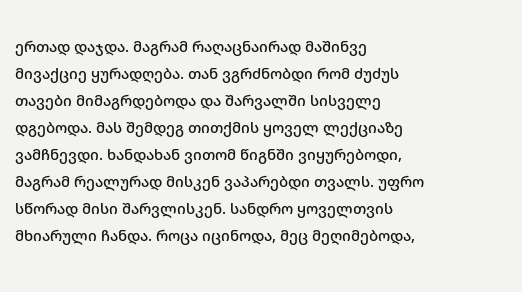ერთად დაჯდა. მაგრამ რაღაცნაირად მაშინვე მივაქციე ყურადღება. თან ვგრძნობდი რომ ძუძუს თავები მიმაგრდებოდა და შარვალში სისველე დგებოდა. მას შემდეგ თითქმის ყოველ ლექციაზე ვამჩნევდი. ხანდახან ვითომ წიგნში ვიყურებოდი, მაგრამ რეალურად მისკენ ვაპარებდი თვალს. უფრო სწორად მისი შარვლისკენ. სანდრო ყოველთვის მხიარული ჩანდა. როცა იცინოდა, მეც მეღიმებოდა,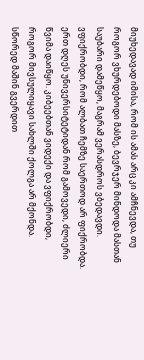მიუხედავად იმისა, რომ ის ამას არც კი ამჩნევდა, თუ როგორ ვხურდებოდი მასზე, ბევრჯერ მინდოდა მასთან საუბარი დამეწყო, მაგრამ ვერასდროს ვბედავდი. ვფიქრობდი, რომ ალბათ ჩემზე საერთოდ არ ფიქრობდა. ერთ დღეს უნივერსიტეტიდან რომ გამოვედი, ძლიერი წვიმა დაიწყო. კიბეებთან ვიდექი და ვფიქრობდი, როგორ მივსულიყავი სახლში ქოლგა არ მქონდა. სწორედ მაშინ გვერდით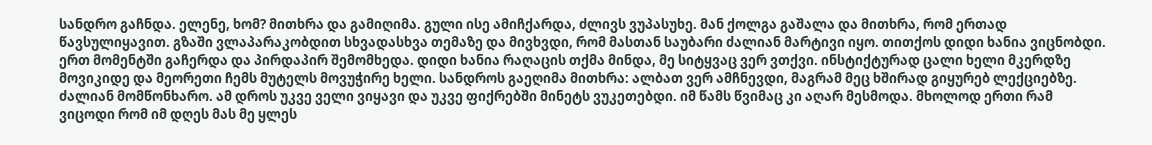სანდრო გაჩნდა. ელენე, ხომ? მითხრა და გამიღიმა. გული ისე ამიჩქარდა, ძლივს ვუპასუხე. მან ქოლგა გაშალა და მითხრა, რომ ერთად წავსულიყავით. გზაში ვლაპარაკობდით სხვადასხვა თემაზე და მივხვდი, რომ მასთან საუბარი ძალიან მარტივი იყო. თითქოს დიდი ხანია ვიცნობდი. ერთ მომენტში გაჩერდა და პირდაპირ შემომხედა. დიდი ხანია რაღაცის თქმა მინდა, მე სიტყვაც ვერ ვთქვი. ინსტიქტურად ცალი ხელი მკერდზე მოვიკიდე და მეორეთი ჩემს მუტელს მოვუჭირე ხელი. სანდროს გაეღიმა მითხრა: ალბათ ვერ ამჩნევდი, მაგრამ მეც ხშირად გიყურებ ლექციებზე. ძალიან მომწონხარო. ამ დროს უკვე ველი ვიყავი და უკვე ფიქრებში მინეტს ვუკეთებდი. იმ წამს წვიმაც კი აღარ მესმოდა. მხოლოდ ერთი რამ ვიცოდი რომ იმ დღეს მას მე ყლეს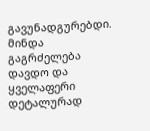გავუნადგურებდი. მინდა გაგრძელება დავდო და ყველაფერი დეტალურად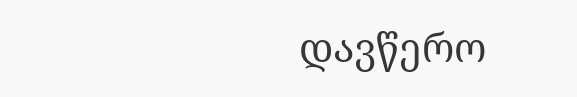დავწერო